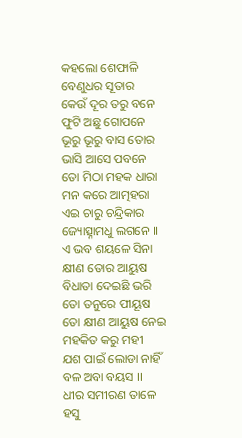କହଲୋ ଶେଫାଳି
ବେଣୁଧର ସୂତାର
କେଉଁ ଦୂର ତରୁ ବନେ
ଫୁଟି ଅଛୁ ଗୋପନେ
ଭୂରୁ ଭୂରୁ ବାସ ତୋର
ଭାସି ଆସେ ପବନେ
ତୋ ମିଠା ମହକ ଧାରା
ମନ କରେ ଆତ୍ମହରା
ଏଇ ଚାରୁ ଚନ୍ଦ୍ରିକାର
ଜ୍ୟୋତ୍ସ୍ନାମଧୁ ଲଗନେ ।।
ଏ ଭବ ଶୟଳେ ସିନା
କ୍ଷୀଣ ତୋର ଆୟୁଷ
ବିଧାତା ଦେଇଛି ଭରି
ତୋ ତନୁରେ ପୀୟୂଷ
ତୋ କ୍ଷୀଣ ଆୟୁଷ ନେଇ
ମହକିତ କରୁ ମହୀ
ଯଶ ପାଇଁ ଲୋଡା ନାହିଁ
ବଳ ଅବା ବୟସ ।।
ଧୀର ସମୀରଣ ତାଳେ
ହସୁ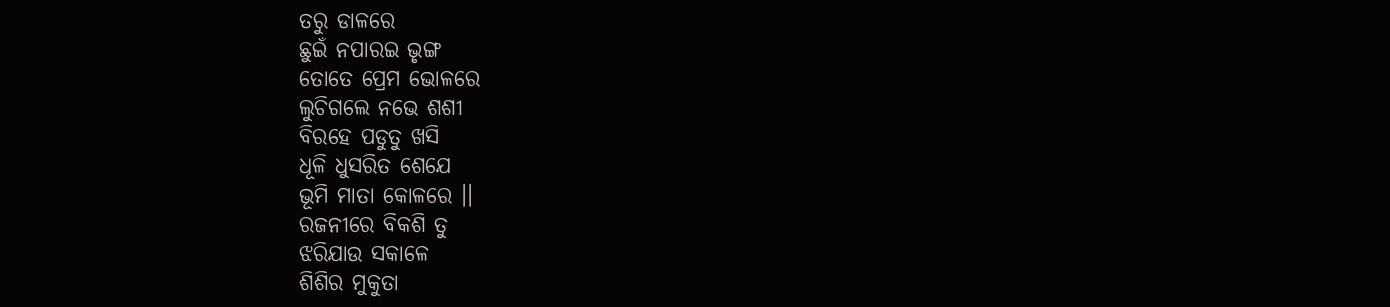ତରୁ ଡାଳରେ
ଛୁଇଁ ନପାରଇ ଭୃଙ୍ଗ
ତୋତେ ପ୍ରେମ ଭୋଳରେ
ଲୁଚିଗଲେ ନଭେ ଶଶୀ
ବିରହେ ପଡୁତୁ ଖସି
ଧୂଳି ଧୁସରିତ ଶେଯେ
ଭୂମି ମାତା କୋଳରେ ।।
ରଜନୀରେ ବିକଶି ତୁ
ଝରିଯାଉ ସକାଳେ
ଶିଶିର ମୁକୁତା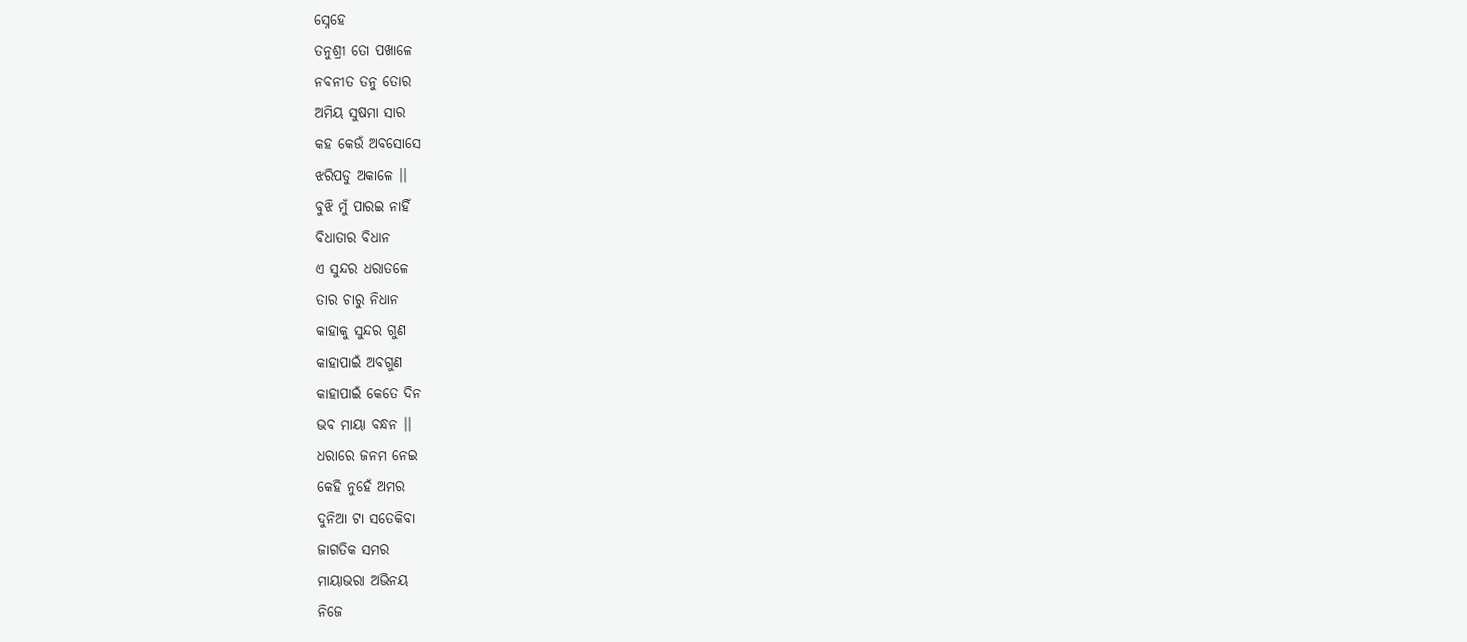ସ୍ନେହେ
ତନୁଶ୍ରୀ ତୋ ପଖାଳେ
ନବନୀତ ତନୁ ତୋର
ଅମିୟ ସୁଷମା ସାର
କହ କେଉଁ ଅବସୋସେ
ଝରିପଡୁ ଅକାଳେ ।।
ବୁଝି ମୁଁ ପାରଇ ନାହିଁ
ବିଧାତାର ବିଧାନ
ଏ ସୁନ୍ଦର ଧରାତଳେ
ତାର ଚାରୁ ନିଧାନ
କାହାକୁ ସୁନ୍ଦର ଗୁଣ
କାହାପାଇଁ ଅବଗୁଣ
କାହାପାଇଁ କେତେ ଦିନ
ଭବ ମାୟା ବନ୍ଧନ ।।
ଧରାରେ ଜନମ ନେଇ
କେହି ନୁହେଁ ଅମର
ଦୁନିଆ ଟା ସତେକିବା
ଜାଗତିକ ସମର
ମାୟାଭରା ଅଭିନୟ
ନିଜେ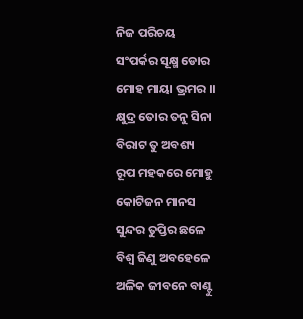ନିଜ ପରିଚୟ
ସଂପର୍କର ସୂକ୍ଷ୍ମ ଡୋର
ମୋହ ମାୟା ଭ୍ରମର ।।
କ୍ଷୁଦ୍ର ତୋର ତନୁ ସିନା
ବିରାଟ ତୁ ଅବଶ୍ୟ
ରୂପ ମହକରେ ମୋହୁ
କୋଟିଜନ ମାନସ
ସୁନ୍ଦର ତୁପ୍ତିର ଛଳେ
ବିଶ୍ବ ଜିଣୁ ଅବହେଳେ
ଅଳିକ ଜୀବନେ ବାଣ୍ଟୁ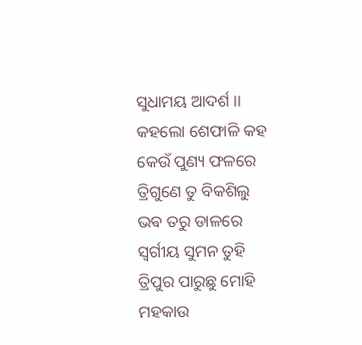ସୁଧାମୟ ଆଦର୍ଶ ।।
କହଲୋ ଶେଫାଳି କହ
କେଉଁ ପୁଣ୍ୟ ଫଳରେ
ତ୍ରିଗୁଣେ ତୁ ବିକଶିଲୁ
ଭଵ ତରୁ ଡାଳରେ
ସ୍ବର୍ଗୀୟ ସୁମନ ତୁହି
ତ୍ରିପୁର ପାରୁଛୁ ମୋହି
ମହକାଉ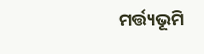ମର୍ତ୍ତ୍ୟଭୂମି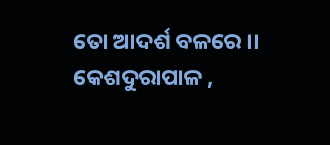ତୋ ଆଦର୍ଶ ବଳରେ ।।
କେଶଦୁରାପାଳ ,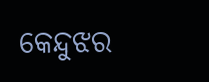କେନ୍ଦୁଝର